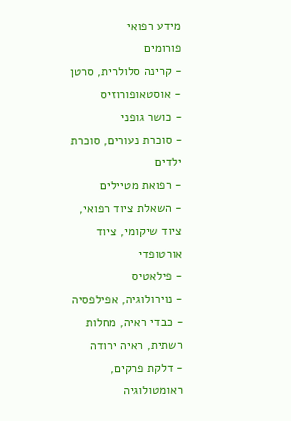מידע רפואי
פורומים
- קרינה סלולרית, סרטן
- אוסטאופורוזיס
- כושר גופני
- סוכרת נעורים, סוכרת ילדים
- רפואת מטיילים
- השאלת ציוד רפואי, ציוד שיקומי, ציוד אורטופדי
- פילאטיס
- נוירולוגיה, אפילפסיה
- כבדי ראיה, מחלות רשתית, ראיה ירודה
- דלקת פרקים, ראומטולוגיה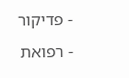- פדיקור
- רפואת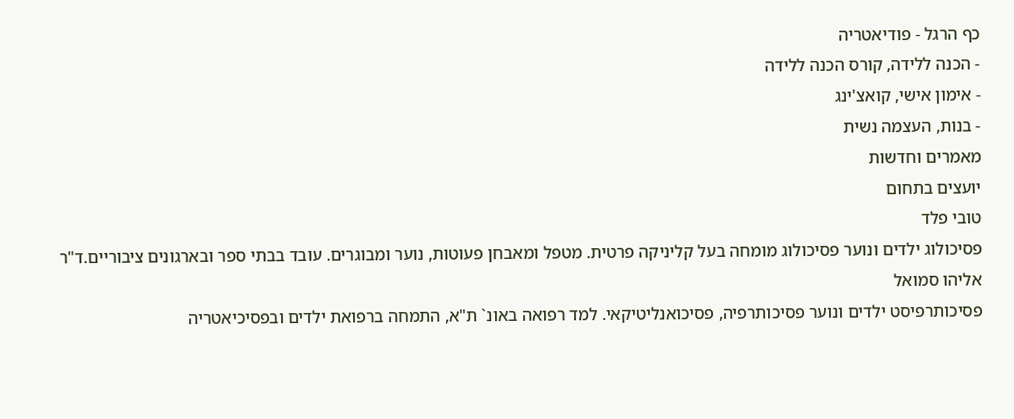כף הרגל - פודיאטריה
- הכנה ללידה, קורס הכנה ללידה
- אימון אישי, קואצ'ינג
- בנות, העצמה נשית
מאמרים וחדשות
יועצים בתחום
טובי פלד
פסיכולוג ילדים ונוער פסיכולוג מומחה בעל קליניקה פרטית. מטפל ומאבחן פעוטות, נוער ומבוגרים. עובד בבתי ספר ובארגונים ציבוריים.ד"ר אליהו סמואל
פסיכותרפיסט ילדים ונוער פסיכותרפיה, פסיכואנליטיקאי. למד רפואה באונ` ת"א, התמחה ברפואת ילדים ובפסיכיאטריה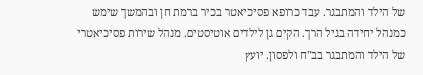של הילד והמתבגר. עבד כרופא פסיכיאטר בכיר ברמת חן ובהמשך שימש כמנהל יחידה בגיל הרך. הקים גן לילדים אוטיסטים. מנהל שירות פסיכיאטרי של הילד והמתבגר בב"ח ולפסון. יועץ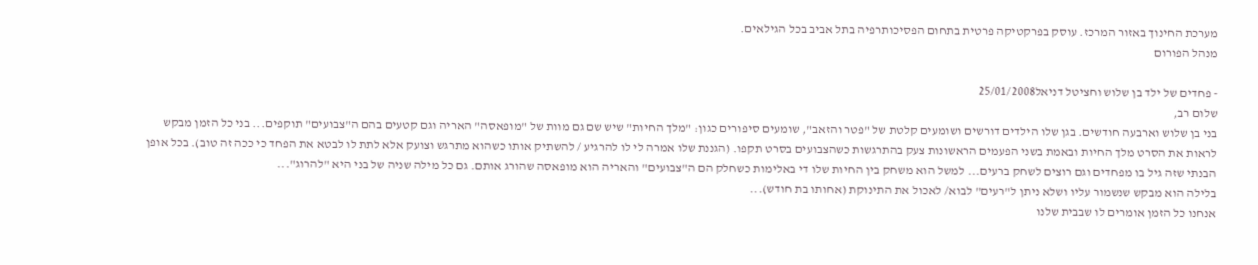מערכת החינוך באזור המרכז. עוסק בפרקטיקה פרטית בתחום הפסיכותרפיה בתל אביב בכל הגילאים.
מנהל הפורום

- פחדים של ילד בן שלוש וחציטל דניאל25/01/2008
שלום רב,
בני בן שלוש וארבעה חודשים. בגן שלו הילדים דורשים ושומעים קלטת של "פטר והזאב", שומעים סיפורים כגון: "מלך החיות" שיש שם גם מוות של "מופאסה" האריה וגם קטעים בהם ה"צבועים" תוקפים... בני כל הזמן מבקש לראות את הסרט מלך החיות ובאמת בשני הפעמים הראשונות צעק בהתרגשות כשהצבועים בסרט תקפו. (הגננת שלו אמרה לי לו להרגיע / להשתיק אותו כשהוא מתרגש וצועק אלא לתת לו לבטא את הפחד כי ככה זה טוב). בכל אופן הבנתי שזה גיל בו מפחדים וגם רוצים לשחק ברעים... למשל הוא משחק בין החיות שלו די באלימות כשחלק הם ה"צבועים" והאריה הוא מופאסה שהורג אותם. גם כל מילה שניה של בני היא "להרוג"...
בלילה הוא מבקש שנשמור עליו ושלא ניתן ל"רעים" לבוא/ לאכול את התינוקת (אחותו בת חודש)...
אנחנו כל הזמן אומרים לו שבבית שלנו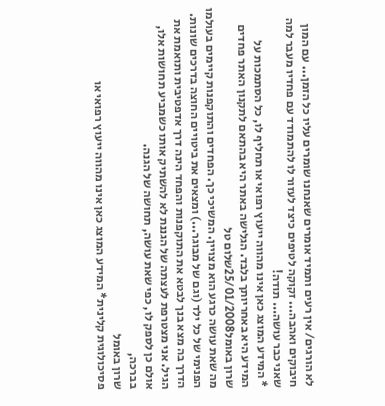לא הורגים/ אין רעים ותמיד אומרים שאנחנו שומרים עליו כל הזמן... עם המון חיבוקים ואהבה... זקוקה לטיפים כיצד לעזור לו להתמודד עם פחדיו מעבר למה שאני כבר עושה... תודה!
* המידע המוצג כאן אינו מהווה ייעוץ רפואי או תחליף לו, כל הסתמכות על המידע היא באחריותך בלבד. הגלישה באתר היא בהתאם לתקנון האתר פחדים
שרון באומל25/01/2008שלום טל
מה שאת עושה כרגע הוא מצויין. המשיכי כך. הפחדים והתוקפנות קיימים בעולמו הפנימי של כל ילד (וגם של מבוגר...) ומצאים את ביטויים החוצה בדרכים שונות. הדרך בה מצא בנך לבטא את התוקפנות והפחד הינה דרך אדפטיבית ותואמת את הגיל. אני מצטרפת לעצתה של הגננת לא להשתיק אותו כשמביע תחושות אלו, אולם כן לספק לו, כפי שאת עושה, תחושה של הגנה.
בברכה,
שרון באומל
פסיכולוגית קלינית* המידע המוצג כאן אינו מהווה ייעוץ רפואי או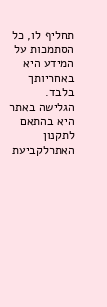תחליף לו, כל הסתמכות על המידע היא באחריותך בלבד. הגלישה באתר היא בהתאם לתקנון האתרלקביעת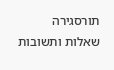תורסגירה
שאלות ותשובות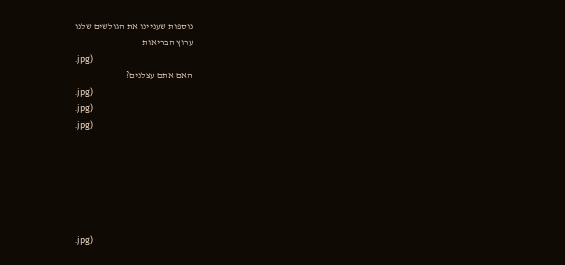נוספות שעניינו את הגולשים שלנו
ערוץ הבריאות
.jpg)
האם אתם עצלנים?
.jpg)
.jpg)
.jpg)






.jpg)